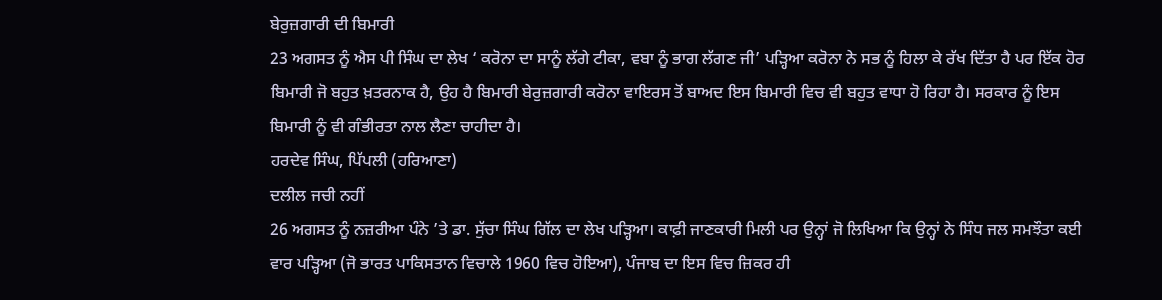ਬੇਰੁਜ਼ਗਾਰੀ ਦੀ ਬਿਮਾਰੀ
23 ਅਗਸਤ ਨੂੰ ਐਸ ਪੀ ਸਿੰਘ ਦਾ ਲੇਖ ‘ ਕਰੋਨਾ ਦਾ ਸਾਨੂੰ ਲੱਗੇ ਟੀਕਾ, ਵਬਾ ਨੂੰ ਭਾਗ ਲੱਗਣ ਜੀ’ ਪੜ੍ਹਿਆ ਕਰੋਨਾ ਨੇ ਸਭ ਨੂੰ ਹਿਲਾ ਕੇ ਰੱਖ ਦਿੱਤਾ ਹੈ ਪਰ ਇੱਕ ਹੋਰ ਬਿਮਾਰੀ ਜੋ ਬਹੁਤ ਖ਼ਤਰਨਾਕ ਹੈ, ਉਹ ਹੈ ਬਿਮਾਰੀ ਬੇਰੁਜ਼ਗਾਰੀ ਕਰੋਨਾ ਵਾਇਰਸ ਤੋਂ ਬਾਅਦ ਇਸ ਬਿਮਾਰੀ ਵਿਚ ਵੀ ਬਹੁਤ ਵਾਧਾ ਹੋ ਰਿਹਾ ਹੈ। ਸਰਕਾਰ ਨੂੰ ਇਸ ਬਿਮਾਰੀ ਨੂੰ ਵੀ ਗੰਭੀਰਤਾ ਨਾਲ ਲੈਣਾ ਚਾਹੀਦਾ ਹੈ।
ਹਰਦੇਵ ਸਿੰਘ, ਪਿੱਪਲੀ (ਹਰਿਆਣਾ)
ਦਲੀਲ ਜਚੀ ਨਹੀਂ
26 ਅਗਸਤ ਨੂੰ ਨਜ਼ਰੀਆ ਪੰਨੇ ’ਤੇ ਡਾ. ਸੁੱਚਾ ਸਿੰਘ ਗਿੱਲ ਦਾ ਲੇਖ ਪੜ੍ਹਿਆ। ਕਾਫ਼ੀ ਜਾਣਕਾਰੀ ਮਿਲੀ ਪਰ ਉਨ੍ਹਾਂ ਜੋ ਲਿਖਿਆ ਕਿ ਉਨ੍ਹਾਂ ਨੇ ਸਿੰਧ ਜਲ ਸਮਝੌਤਾ ਕਈ ਵਾਰ ਪੜ੍ਹਿਆ (ਜੋ ਭਾਰਤ ਪਾਕਿਸਤਾਨ ਵਿਚਾਲੇ 1960 ਵਿਚ ਹੋਇਆ), ਪੰਜਾਬ ਦਾ ਇਸ ਵਿਚ ਜ਼ਿਕਰ ਹੀ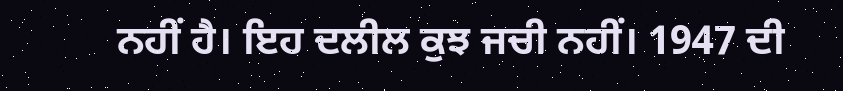ਨਹੀਂ ਹੈ। ਇਹ ਦਲੀਲ ਕੁਝ ਜਚੀ ਨਹੀਂ। 1947 ਦੀ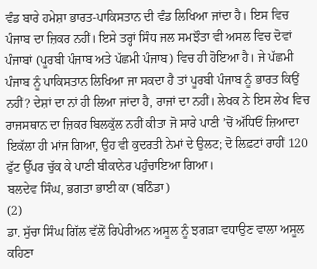ਵੰਡ ਬਾਰੇ ਹਮੇਸ਼ਾ ਭਾਰਤ-ਪਾਕਿਸਤਾਨ ਦੀ ਵੰਡ ਲਿਖਿਆ ਜਾਂਦਾ ਹੈ। ਇਸ ਵਿਚ ਪੰਜਾਬ ਦਾ ਜ਼ਿਕਰ ਨਹੀਂ। ਇਸੇ ਤਰ੍ਹਾਂ ਸਿੰਧ ਜਲ ਸਮਝੌਤਾ ਵੀ ਅਸਲ ਵਿਚ ਦੋਵਾਂ ਪੰਜਾਬਾਂ (ਪੂਰਬੀ ਪੰਜਾਬ ਅਤੇ ਪੱਛਮੀ ਪੰਜਾਬ) ਵਿਚ ਹੀ ਹੋਇਆ ਹੈ। ਜੇ ਪੱਛਮੀ ਪੰਜਾਬ ਨੂੰ ਪਾਕਿਸਤਾਨ ਲਿਖਿਆ ਜਾ ਸਕਦਾ ਹੈ ਤਾਂ ਪੂਰਬੀ ਪੰਜਾਬ ਨੂੰ ਭਾਰਤ ਕਿਉਂ ਨਹੀਂ? ਦੇਸ਼ਾਂ ਦਾ ਨਾਂ ਹੀ ਲਿਆ ਜਾਂਦਾ ਹੈ, ਰਾਜਾਂ ਦਾ ਨਹੀਂ। ਲੇਖਕ ਨੇ ਇਸ ਲੇਖ ਵਿਚ ਰਾਜਸਥਾਨ ਦਾ ਜ਼ਿਕਰ ਬਿਲਕੁੱਲ ਨਹੀਂ ਕੀਤਾ ਜੋ ਸਾਰੇ ਪਾਣੀ ’ਚੋਂ ਅੱਧਿਓਂ ਜ਼ਿਆਦਾ ਇਕੱਲਾ ਹੀ ਮਾਂਜ ਗਿਆ, ਉਹ ਵੀ ਕੁਦਰਤੀ ਨੇਮਾਂ ਦੇ ਉਲਟ; ਦੋ ਲਿਫ਼ਟਾਂ ਰਾਹੀਂ 120 ਫੁੱਟ ਉੱਪਰ ਚੁੱਕ ਕੇ ਪਾਣੀ ਬੀਕਾਨੇਰ ਪਹੁੰਚਾਇਆ ਗਿਆ।
ਬਲਦੇਵ ਸਿੰਘ, ਭਗਤਾ ਭਾਈ ਕਾ (ਬਠਿੰਡਾ)
(2)
ਡਾ. ਸੁੱਚਾ ਸਿੰਘ ਗਿੱਲ ਵੱਲੋਂ ਰਿਪੇਰੀਅਨ ਅਸੂਲ ਨੂੰ ਝਗੜਾ ਵਧਾਉਣ ਵਾਲਾ ਅਸੂਲ ਕਹਿਣਾ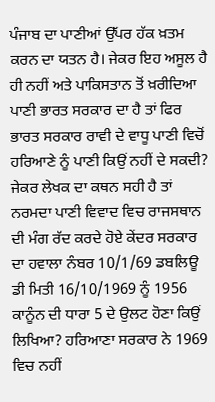ਪੰਜਾਬ ਦਾ ਪਾਣੀਆਂ ਉੱਪਰ ਹੱਕ ਖ਼ਤਮ ਕਰਨ ਦਾ ਯਤਨ ਹੈ। ਜੇਕਰ ਇਹ ਅਸੂਲ ਹੈ ਹੀ ਨਹੀਂ ਅਤੇ ਪਾਕਿਸਤਾਨ ਤੋਂ ਖ਼ਰੀਦਿਆ ਪਾਣੀ ਭਾਰਤ ਸਰਕਾਰ ਦਾ ਹੈ ਤਾਂ ਫਿਰ ਭਾਰਤ ਸਰਕਾਰ ਰਾਵੀ ਦੇ ਵਾਧੂ ਪਾਣੀ ਵਿਚੋਂ ਹਰਿਆਣੇ ਨੂੰ ਪਾਣੀ ਕਿਉਂ ਨਹੀਂ ਦੇ ਸਕਦੀ? ਜੇਕਰ ਲੇਖਕ ਦਾ ਕਥਨ ਸਹੀ ਹੈ ਤਾਂ ਨਰਮਦਾ ਪਾਣੀ ਵਿਵਾਦ ਵਿਚ ਰਾਜਸਥਾਨ ਦੀ ਮੰਗ ਰੱਦ ਕਰਦੇ ਹੋਏ ਕੇਂਦਰ ਸਰਕਾਰ ਦਾ ਹਵਾਲਾ ਨੰਬਰ 10/1/69 ਡਬਲਿਊ ਡੀ ਮਿਤੀ 16/10/1969 ਨੂੰ 1956 ਕਾਨੂੰਨ ਦੀ ਧਾਰਾ 5 ਦੇ ਉਲਟ ਹੋਣਾ ਕਿਉਂ ਲਿਖਿਆ? ਹਰਿਆਣਾ ਸਰਕਾਰ ਨੇ 1969 ਵਿਚ ਨਹੀਂ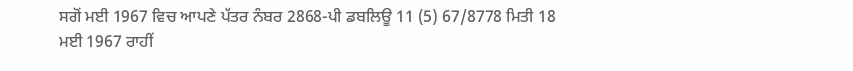ਸਗੋਂ ਮਈ 1967 ਵਿਚ ਆਪਣੇ ਪੱਤਰ ਨੰਬਰ 2868-ਪੀ ਡਬਲਿਊ 11 (5) 67/8778 ਮਿਤੀ 18 ਮਈ 1967 ਰਾਹੀਂ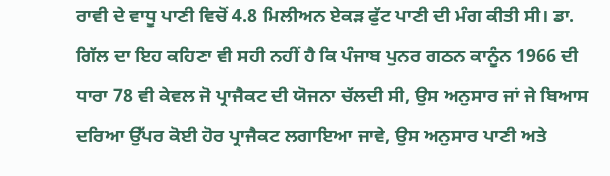ਰਾਵੀ ਦੇ ਵਾਧੂ ਪਾਣੀ ਵਿਚੋਂ 4.8 ਮਿਲੀਅਨ ਏਕੜ ਫੁੱਟ ਪਾਣੀ ਦੀ ਮੰਗ ਕੀਤੀ ਸੀ। ਡਾ. ਗਿੱਲ ਦਾ ਇਹ ਕਹਿਣਾ ਵੀ ਸਹੀ ਨਹੀਂ ਹੈ ਕਿ ਪੰਜਾਬ ਪੁਨਰ ਗਠਨ ਕਾਨੂੰਨ 1966 ਦੀ ਧਾਰਾ 78 ਵੀ ਕੇਵਲ ਜੋ ਪ੍ਰਾਜੈਕਟ ਦੀ ਯੋਜਨਾ ਚੱਲਦੀ ਸੀ, ਉਸ ਅਨੁਸਾਰ ਜਾਂ ਜੇ ਬਿਆਸ ਦਰਿਆ ਉੱਪਰ ਕੋਈ ਹੋਰ ਪ੍ਰਾਜੈਕਟ ਲਗਾਇਆ ਜਾਵੇ, ਉਸ ਅਨੁਸਾਰ ਪਾਣੀ ਅਤੇ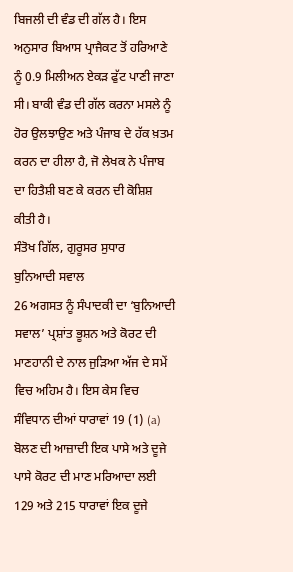ਬਿਜਲੀ ਦੀ ਵੰਡ ਦੀ ਗੱਲ ਹੈ। ਇਸ ਅਨੁਸਾਰ ਬਿਆਸ ਪ੍ਰਾਜੈਕਟ ਤੋਂ ਹਰਿਆਣੇ ਨੂੰ 0.9 ਮਿਲੀਅਨ ਏਕੜ ਫੁੱਟ ਪਾਣੀ ਜਾਣਾ ਸੀ। ਬਾਕੀ ਵੰਡ ਦੀ ਗੱਲ ਕਰਨਾ ਮਸਲੇ ਨੂੰ ਹੋਰ ਉਲਝਾਉਣ ਅਤੇ ਪੰਜਾਬ ਦੇ ਹੱਕ ਖ਼ਤਮ ਕਰਨ ਦਾ ਹੀਲਾ ਹੈ, ਜੋ ਲੇਖਕ ਨੇ ਪੰਜਾਬ ਦਾ ਹਿਤੈਸ਼ੀ ਬਣ ਕੇ ਕਰਨ ਦੀ ਕੋਸ਼ਿਸ਼ ਕੀਤੀ ਹੈ।
ਸੰਤੋਖ ਗਿੱਲ, ਗੁਰੂਸਰ ਸੁਧਾਰ
ਬੁਨਿਆਦੀ ਸਵਾਲ
26 ਅਗਸਤ ਨੂੰ ਸੰਪਾਦਕੀ ਦਾ ‘ਬੁਨਿਆਦੀ ਸਵਾਲ’ ਪ੍ਰਸ਼ਾਂਤ ਭੂਸ਼ਨ ਅਤੇ ਕੋਰਟ ਦੀ ਮਾਣਹਾਨੀ ਦੇ ਨਾਲ ਜੁੜਿਆ ਅੱਜ ਦੇ ਸਮੇਂ ਵਿਚ ਅਹਿਮ ਹੈ। ਇਸ ਕੇਸ ਵਿਚ ਸੰਵਿਧਾਨ ਦੀਆਂ ਧਾਰਾਵਾਂ 19 (1) (a) ਬੋਲਣ ਦੀ ਆਜ਼ਾਦੀ ਇਕ ਪਾਸੇ ਅਤੇ ਦੂਜੇ ਪਾਸੇ ਕੋਰਟ ਦੀ ਮਾਣ ਮਰਿਆਦਾ ਲਈ 129 ਅਤੇ 215 ਧਾਰਾਵਾਂ ਇਕ ਦੂਜੇ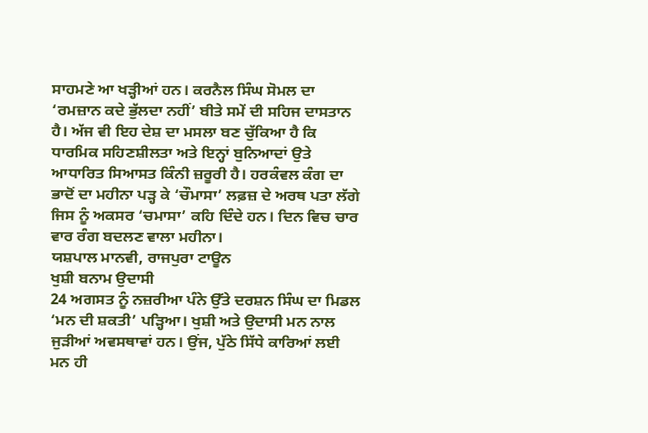ਸਾਹਮਣੇ ਆ ਖੜ੍ਹੀਆਂ ਹਨ। ਕਰਨੈਲ ਸਿੰਘ ਸੋਮਲ ਦਾ ‘ਰਮਜ਼ਾਨ ਕਦੇ ਭੁੱਲਦਾ ਨਹੀਂ’ ਬੀਤੇ ਸਮੇਂ ਦੀ ਸਹਿਜ ਦਾਸਤਾਨ ਹੈ। ਅੱਜ ਵੀ ਇਹ ਦੇਸ਼ ਦਾ ਮਸਲਾ ਬਣ ਚੁੱਕਿਆ ਹੈ ਕਿ ਧਾਰਮਿਕ ਸਹਿਣਸ਼ੀਲਤਾ ਅਤੇ ਇਨ੍ਹਾਂ ਬੁਨਿਆਦਾਂ ਉਤੇ ਆਧਾਰਿਤ ਸਿਆਸਤ ਕਿੰਨੀ ਜ਼ਰੂਰੀ ਹੈ। ਹਰਕੰਵਲ ਕੰਗ ਦਾ ਭਾਦੋਂ ਦਾ ਮਹੀਨਾ ਪੜ੍ਹ ਕੇ ‘ਚੌਮਾਸਾ’ ਲਫ਼ਜ਼ ਦੇ ਅਰਥ ਪਤਾ ਲੱਗੇ ਜਿਸ ਨੂੰ ਅਕਸਰ ‘ਚਮਾਸਾ’ ਕਹਿ ਦਿੰਦੇ ਹਨ। ਦਿਨ ਵਿਚ ਚਾਰ ਵਾਰ ਰੰਗ ਬਦਲਣ ਵਾਲਾ ਮਹੀਨਾ।
ਯਸ਼ਪਾਲ ਮਾਨਵੀ, ਰਾਜਪੁਰਾ ਟਾਊਨ
ਖੁਸ਼ੀ ਬਨਾਮ ਉਦਾਸੀ
24 ਅਗਸਤ ਨੂੰ ਨਜ਼ਰੀਆ ਪੰਨੇ ਉੱਤੇ ਦਰਸ਼ਨ ਸਿੰਘ ਦਾ ਮਿਡਲ ‘ਮਨ ਦੀ ਸ਼ਕਤੀ’ ਪੜ੍ਹਿਆ। ਖੁਸ਼ੀ ਅਤੇ ਉਦਾਸੀ ਮਨ ਨਾਲ ਜੁੜੀਆਂ ਅਵਸਥਾਵਾਂ ਹਨ। ਉਂਜ, ਪੁੱਠੇ ਸਿੱਧੇ ਕਾਰਿਆਂ ਲਈ ਮਨ ਹੀ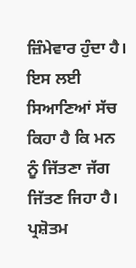ਜ਼ਿੰਮੇਵਾਰ ਹੁੰਦਾ ਹੈ। ਇਸ ਲਈ ਸਿਆਣਿਆਂ ਸੱਚ ਕਿਹਾ ਹੈ ਕਿ ਮਨ ਨੂੰ ਜਿੱਤਣਾ ਜੱਗ ਜਿੱਤਣ ਜਿਹਾ ਹੈ।
ਪ੍ਰਸ਼ੋਤਮ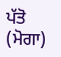ਪੱਤੋ (ਮੋਗਾ)